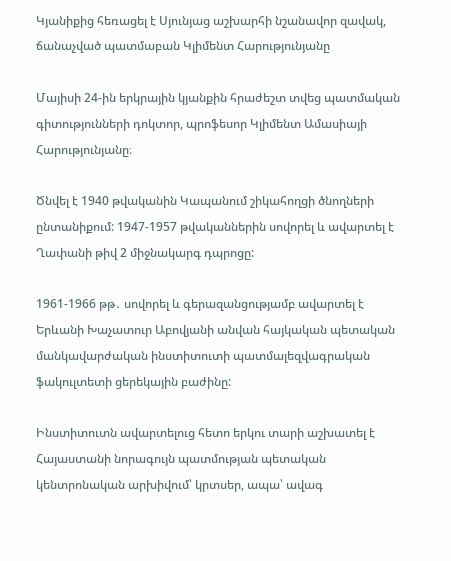Կյանիքից հեռացել է Սյունյաց աշխարհի նշանավոր զավակ, ճանաչված պատմաբան Կլիմենտ Հարությունյանը

Մայիսի 24-ին երկրային կյանքին հրաժեշտ տվեց պատմական գիտությունների դոկտոր, պրոֆեսոր Կլիմենտ Ամասիայի Հարությունյանը։

Ծնվել է 1940 թվականին Կապանում շիկահողցի ծնողների ընտանիքում: 1947-1957 թվականներին սովորել և ավարտել է Ղափանի թիվ 2 միջնակարգ դպրոցը:

1961-1966 թթ․ սովորել և գերազանցությամբ ավարտել է Երևանի Խաչատուր Աբովյանի անվան հայկական պետական մանկավարժական ինստիտուտի պատմալեզվագրական ֆակուլտետի ցերեկային բաժինը:

Ինստիտուտն ավարտելուց հետո երկու տարի աշխատել է Հայաստանի նորագույն պատմության պետական կենտրոնական արխիվում՝ կրտսեր, ապա՝ ավագ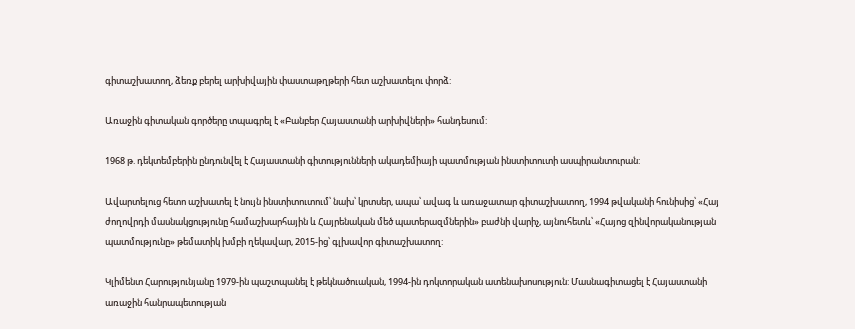գիտաշխատող, ձեռք բերել արխիվային փաստաթղթերի հետ աշխատելու փորձ:

Առաջին գիտական գործերը տպագրել է «Բանբեր Հայաստանի արխիվների» հանդեսում:

1968 թ. դեկտեմբերին ընդունվել է Հայաստանի գիտությունների ակադեմիայի պատմության ինստիտուտի ասպիրանտուրան:

Ավարտելուց հետո աշխատել է նույն ինստիտուտում՝ նախ՝ կրտսեր, ապա՝ ավագ և առաջատար գիտաշխատող, 1994 թվականի հունիսից՝ «Հայ ժողովրդի մասնակցությունը համաշխարհային և Հայրենական մեծ պատերազմներին» բաժնի վարիչ, այնուհետև՝ «Հայոց զինվորականության պատմությունը» թեմատիկ խմբի ղեկավար, 2015-ից՝ գլխավոր գիտաշխատող:

Կլիմենտ Հարությունյանը 1979-ին պաշտպանել է թեկնածուական, 1994-ին դոկտորական ատենախոսություն: Մասնագիտացել է Հայաստանի առաջին հանրապետության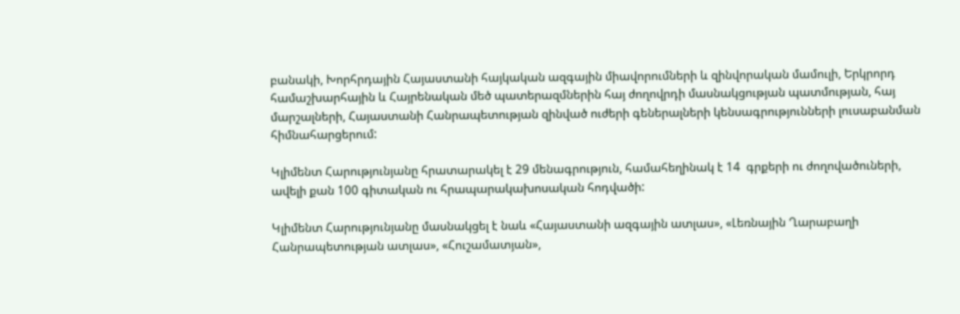բանակի, Խորհրդային Հայաստանի հայկական ազգային միավորումների և զինվորական մամուլի, Երկրորդ համաշխարհային և Հայրենական մեծ պատերազմներին հայ ժողովրդի մասնակցության պատմության, հայ մարշալների, Հայաստանի Հանրապետության զինված ուժերի գեներալների կենսագրությունների լուսաբանման հիմնահարցերում:

Կլիմենտ Հարությունյանը հրատարակել է 29 մենագրություն, համահեղինակ է 14  գրքերի ու ժողովածուների, ավելի քան 100 գիտական ու հրապարակախոսական հոդվածի:

Կլիմենտ Հարությունյանը մասնակցել է նաև «Հայաստանի ազգային ատլաս», «Լեռնային Ղարաբաղի Հանրապետության ատլաս», «Հուշամատյան»,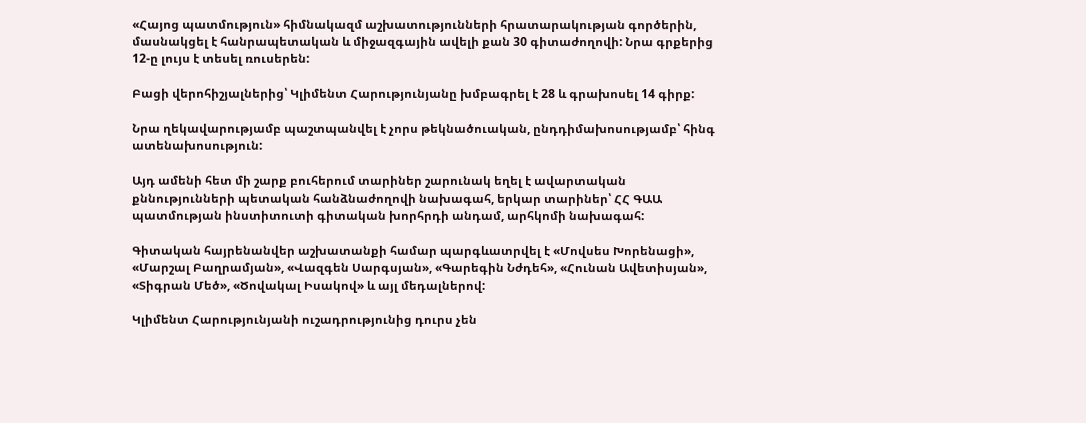«Հայոց պատմություն» հիմնակազմ աշխատությունների հրատարակության գործերին, մասնակցել է հանրապետական և միջազգային ավելի քան 30 գիտաժողովի: Նրա գրքերից 12-ը լույս է տեսել ռուսերեն:

Բացի վերոհիշյալներից՝ Կլիմենտ Հարությունյանը խմբագրել է 28 և գրախոսել 14 գիրք:

Նրա ղեկավարությամբ պաշտպանվել է չորս թեկնածուական, ընդդիմախոսությամբ՝ հինգ ատենախոսություն:

Այդ ամենի հետ մի շարք բուհերում տարիներ շարունակ եղել է ավարտական քննությունների պետական հանձնաժողովի նախագահ, երկար տարիներ՝ ՀՀ ԳԱԱ պատմության ինստիտուտի գիտական խորհրդի անդամ, արհկոմի նախագահ:

Գիտական հայրենանվեր աշխատանքի համար պարգևատրվել է «Մովսես Խորենացի», «Մարշալ Բաղրամյան», «Վազգեն Սարգսյան», «Գարեգին Նժդեհ», «Հունան Ավետիսյան», «Տիգրան Մեծ», «Ծովակալ Իսակով» և այլ մեդալներով:

Կլիմենտ Հարությունյանի ուշադրությունից դուրս չեն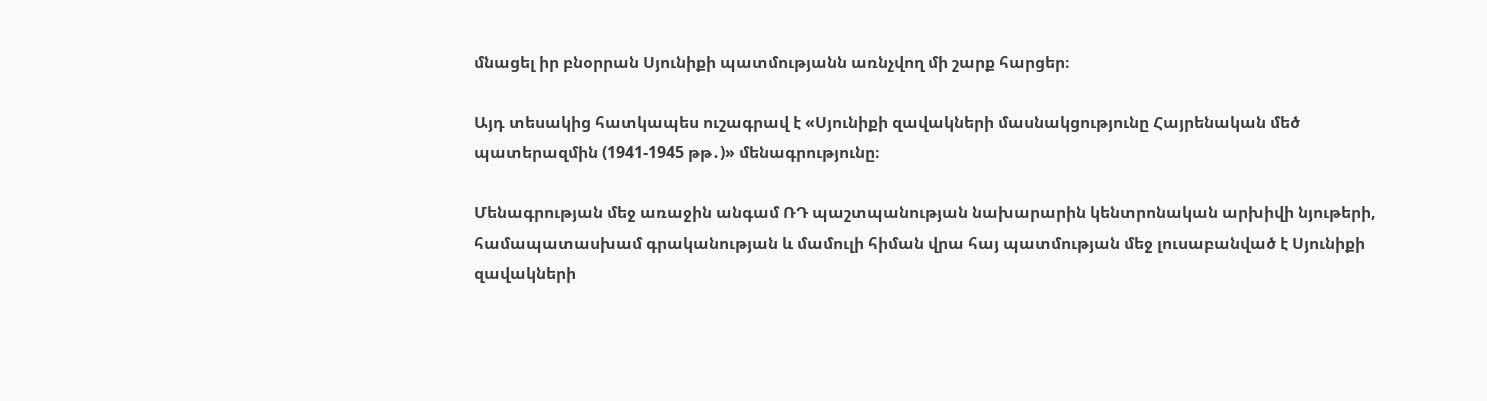մնացել իր բնօրրան Սյունիքի պատմությանն առնչվող մի շարք հարցեր։

Այդ տեսակից հատկապես ուշագրավ է «Սյունիքի զավակների մասնակցությունը Հայրենական մեծ պատերազմին (1941-1945 թթ․)» մենագրությունը։

Մենագրության մեջ առաջին անգամ ՌԴ պաշտպանության նախարարին կենտրոնական արխիվի նյութերի, համապատասխամ գրականության և մամուլի հիման վրա հայ պատմության մեջ լուսաբանված է Սյունիքի զավակների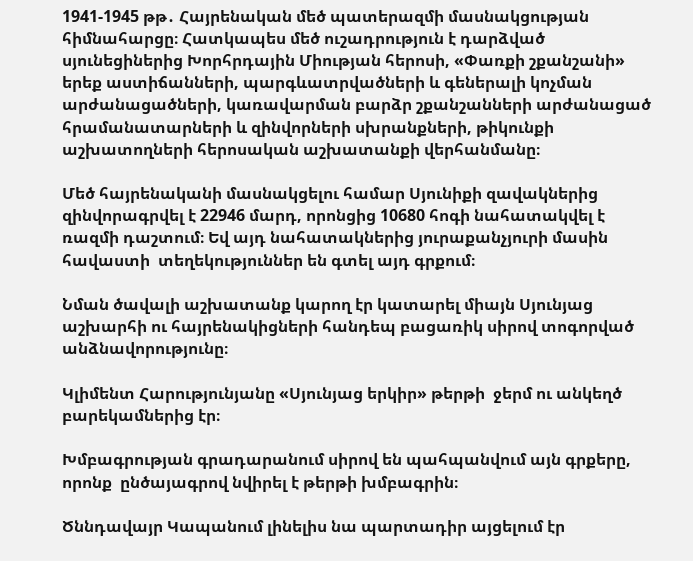1941-1945 թթ․ Հայրենական մեծ պատերազմի մասնակցության հիմնահարցը։ Հատկապես մեծ ուշադրություն է դարձված սյունեցիներից Խորհրդային Միության հերոսի, «Փառքի շքանշանի» երեք աստիճանների, պարգևատրվածների և գեներալի կոչման արժանացածների, կառավարման բարձր շքանշանների արժանացած հրամանատարների և զինվորների սխրանքների, թիկունքի աշխատողների հերոսական աշխատանքի վերհանմանը։

Մեծ հայրենականի մասնակցելու համար Սյունիքի զավակներից զինվորագրվել է 22946 մարդ, որոնցից 10680 հոգի նահատակվել է ռազմի դաշտում։ Եվ այդ նահատակներից յուրաքանչյուրի մասին հավաստի  տեղեկություններ են գտել այդ գրքում։

Նման ծավալի աշխատանք կարող էր կատարել միայն Սյունյաց աշխարհի ու հայրենակիցների հանդեպ բացառիկ սիրով տոգորված անձնավորությունը։

Կլիմենտ Հարությունյանը «Սյունյաց երկիր» թերթի  ջերմ ու անկեղծ բարեկամներից էր։

Խմբագրության գրադարանում սիրով են պահպանվում այն գրքերը, որոնք  ընծայագրով նվիրել է թերթի խմբագրին։

Ծննդավայր Կապանում լինելիս նա պարտադիր այցելում էր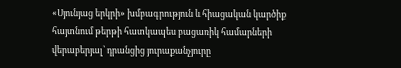«Սյունյաց երկրի» խմբագրություն և հիացական կարծիք հայտնում թերթի հատկապես բացառիկ համարների վերաբերյալ՝ դրանցից յուրաքանչյուրը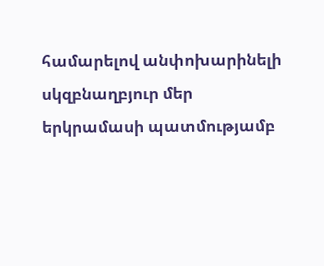համարելով անփոխարինելի սկզբնաղբյուր մեր երկրամասի պատմությամբ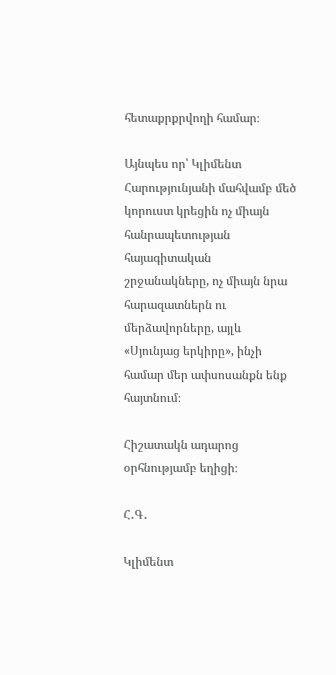հետաքրքրվողի համար։

Այնպես որ՝ Կլիմենտ Հարությունյանի մահվամբ մեծ կորուստ կրեցին ոչ միայն հանրապետության հայագիտական շրջանակները, ոչ միայն նրա հարազատներն ու մերձավորները, այլև «Սյունյաց երկիրը», ինչի համար մեր ափսոսանքն ենք հայտնում։

Հիշատակն ադարոց օրհնությամբ եղիցի։

Հ․Գ․

Կլիմենտ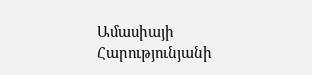Ամասիայի Հարությունյանի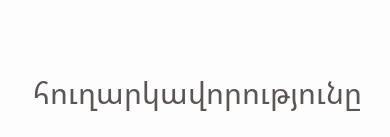հուղարկավորությունը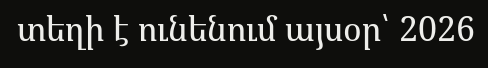տեղի է ունենում այսօր՝ 2026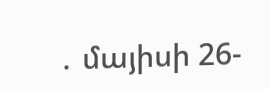․ մայիսի 26-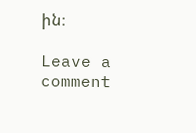ին։

Leave a comment